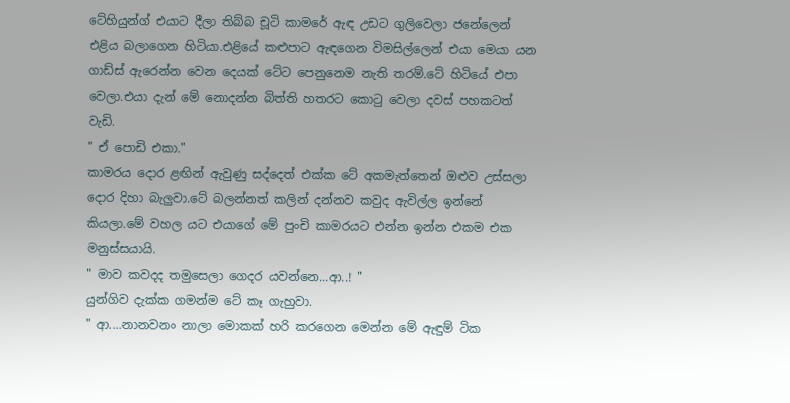ටේහියුන්ග් එයාට දීලා තිබ්බ චූටි කාමරේ ඇඳ උඩට ගුලිවෙලා ජනේලෙන් එළිය බලාගෙන හිටියා.එළියේ කළුපාට ඇඳගෙන විමසිල්ලෙන් එයා මෙයා යන ගාඩ්ස් ඇරෙන්න වෙන දෙයක් ටේට පෙනුනෙම නැති තරම්.ටේ හිටියේ එපා වෙලා.එයා දැන් මේ නොදන්න බිත්ති හතරට කොටු වෙලා දවස් පහකටත් වැඩි.
" ඒ පොඩි එකා."
කාමරය දොර ළඟින් ඇවුණු සද්දෙත් එක්ක ටේ අකමැත්තෙන් ඔළුව උස්සලා දොර දිහා බැලුවා.ටේ බලන්නත් කලින් දන්නව කවුද ඇවිල්ල ඉන්නේ කියලා.මේ වහල යට එයාගේ මේ පුංචි කාමරයට එන්න ඉන්න එකම එක මනුස්සයායි.
" මාව කවදද තමුසෙලා ගෙදර යවන්නෙ...ආ..! "
යුන්ගිව දැක්ක ගමන්ම ටේ කෑ ගැහුවා.
" ආ....නානවනං නාලා මොකක් හරි කරගෙන මෙන්න මේ ඇඳුම් ටික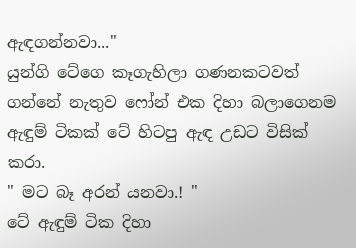ඇඳගන්නවා..."
යුන්ගි ටේගෙ කෑගැහිලා ගණනකටවත් ගන්නේ නැතුව ෆෝන් එක දිහා බලාගෙනම ඇඳුම් ටිකක් ටේ හිටපු ඇඳ උඩට විසික් කරා.
" මට බෑ අරන් යනවා.! "
ටේ ඇඳුම් ටික දිහා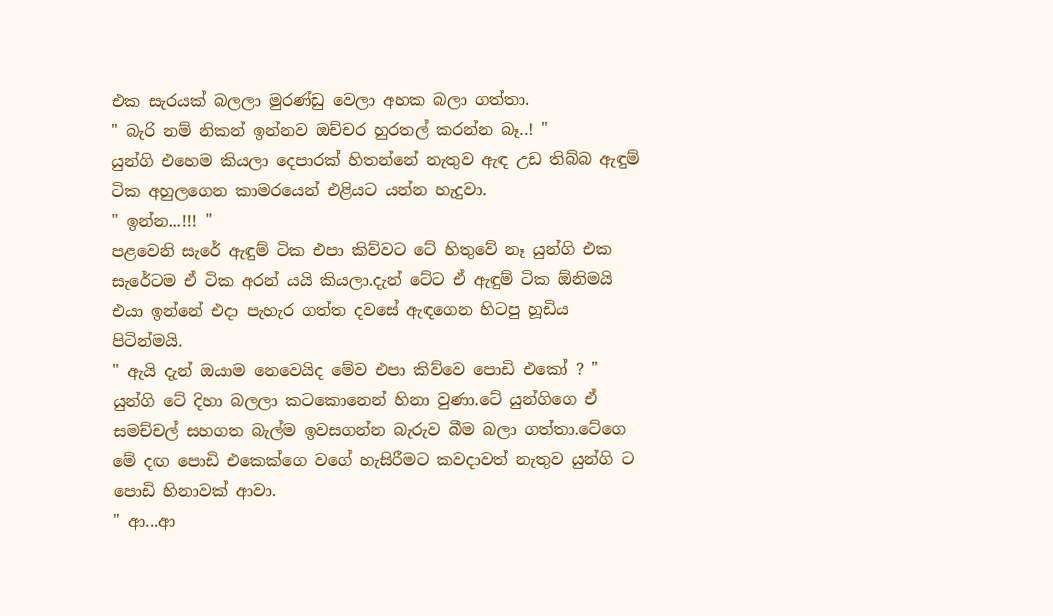එක සැරයක් බලලා මුරණ්ඩු වෙලා අහක බලා ගත්තා.
" බැරි නම් නිකන් ඉන්නව ඔච්චර හුරතල් කරන්න බෑ..! "
යුන්ගි එහෙම කියලා දෙපාරක් හිතන්නේ නැතුව ඇඳ උඩ තිබ්බ ඇඳුම් ටික අහුලගෙන කාමරයෙන් එළියට යන්න හැදුවා.
" ඉන්න...!!! "
පළවෙනි සැරේ ඇඳුම් ටික එපා කිව්වට ටේ හිතුවේ නෑ යුන්ගි එක සැරේටම ඒ ටික අරන් යයි කියලා.දැන් ටේට ඒ ඇඳුම් ටික ඕනිමයි එයා ඉන්නේ එදා පැහැර ගත්ත දවසේ ඇඳගෙන හිටපු හූඩිය පිටින්මයි.
" ඇයි දැන් ඔයාම නෙවෙයිද මේව එපා කිව්වෙ පොඩි එකෝ ? "
යුන්ගි ටේ දිහා බලලා කටකොනෙන් හිනා වුණා.ටේ යුන්ගිගෙ ඒ සමච්චල් සහගත බැල්ම ඉවසගන්න බැරුව බීම බලා ගත්තා.ටේගෙ මේ දඟ පොඩි එකෙක්ගෙ වගේ හැසිරීමට කවදාවත් නැතුව යුන්ගි ට පොඩි හිනාවක් ආවා.
" ආ...ආ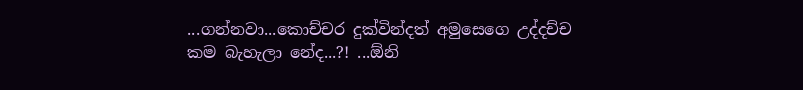...ගන්නවා...කොච්චර දුක්වින්දත් අමුසෙගෙ උද්දච්ච කම බැහැලා නේද...?! ...ඕනි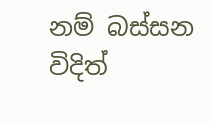නම් බස්සන විදිත්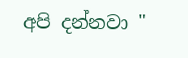අපි දන්නවා "